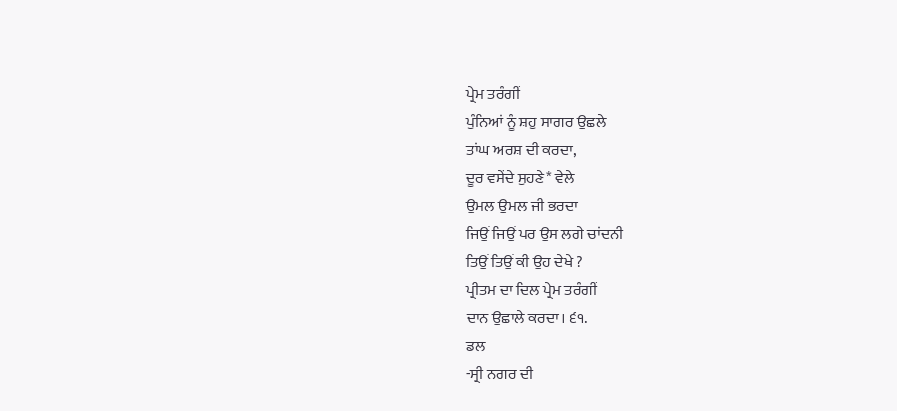ਪ੍ਰੇਮ ਤਰੰਗੀਂ
ਪੁੰਨਿਆਂ ਨੂੰ ਸ਼ਹੁ ਸਾਗਰ ਉਛਲੇ
ਤਾਂਘ ਅਰਸ਼ ਦੀ ਕਰਦਾ,
ਦੂਰ ਵਸੇਂਦੇ ਸੁਹਣੇ* ਵੇਲੇ
ਉਮਲ ਉਮਲ ਜੀ ਭਰਦਾ
ਜਿਉਂ ਜਿਉਂ ਪਰ ਉਸ ਲਗੇ ਚਾਂਦਨੀ
ਤਿਉਂ ਤਿਉਂ ਕੀ ਉਹ ਦੇਖੇ ?
ਪ੍ਰੀਤਮ ਦਾ ਦਿਲ ਪ੍ਰੇਮ ਤਰੰਗੀਂ
ਦਾਨ ਉਛਾਲੇ ਕਰਦਾ। ੬੧.
ਡਲ
-ਸ੍ਰੀ ਨਗਰ ਦੀ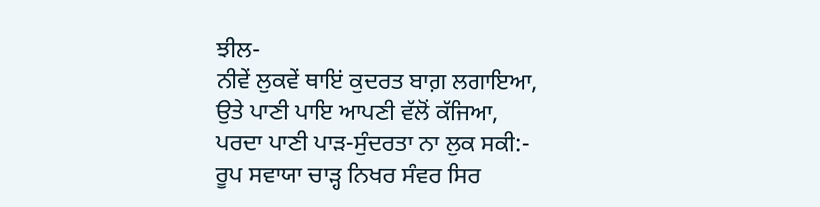ਝੀਲ-
ਨੀਵੇਂ ਲੁਕਵੇਂ ਥਾਇਂ ਕੁਦਰਤ ਬਾਗ਼ ਲਗਾਇਆ,
ਉਤੇ ਪਾਣੀ ਪਾਇ ਆਪਣੀ ਵੱਲੋਂ ਕੱਜਿਆ,
ਪਰਦਾ ਪਾਣੀ ਪਾੜ-ਸੁੰਦਰਤਾ ਨਾ ਲੁਕ ਸਕੀ:-
ਰੂਪ ਸਵਾਯਾ ਚਾੜ੍ਹ ਨਿਖਰ ਸੰਵਰ ਸਿਰ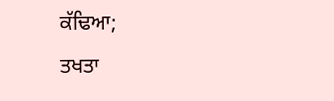ਕੱਢਿਆ;
ਤਖਤਾ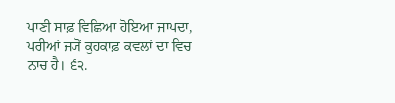ਪਾਣੀ ਸਾਫ਼ ਵਿਛਿਆ ਹੋਇਆ ਜਾਪਦਾ,
ਪਰੀਆਂ ਜ੍ਯੋਂ ਕੁਹਕਾਫ਼ ਕਵਲਾਂ ਦਾ ਵਿਚ ਨਾਚ ਹੈ। ੬੨.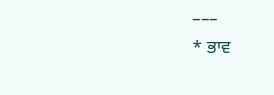–––
* ਭਾਵ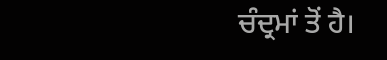ਚੰਦ੍ਰਮਾਂ ਤੋਂ ਹੈ।